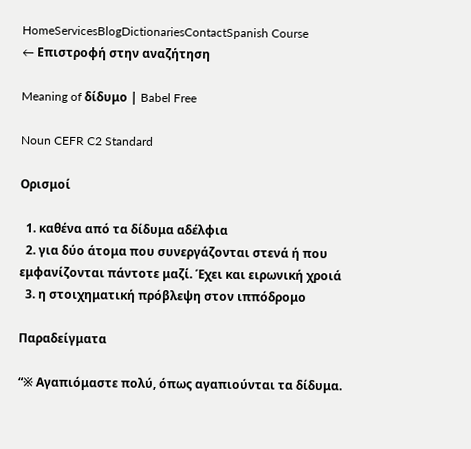HomeServicesBlogDictionariesContactSpanish Course
← Επιστροφή στην αναζήτηση

Meaning of δίδυμο | Babel Free

Noun CEFR C2 Standard

Ορισμοί

  1. καθένα από τα δίδυμα αδέλφια
  2. για δύο άτομα που συνεργάζονται στενά ή που εμφανίζονται πάντοτε μαζί. Έχει και ειρωνική χροιά
  3. η στοιχηματική πρόβλεψη στον ιππόδρομο

Παραδείγματα

“※ Αγαπιόμαστε πολύ, όπως αγαπιούνται τα δίδυμα.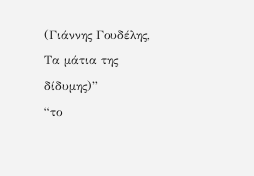(Γιάννης Γουδέλης, Τα μάτια της δίδυμης)”
“το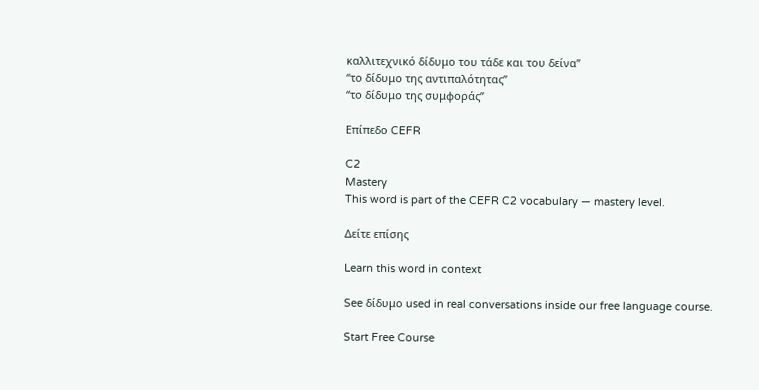καλλιτεχνικό δίδυμο του τάδε και του δείνα”
“το δίδυμο της αντιπαλότητας”
“το δίδυμο της συμφοράς”

Επίπεδο CEFR

C2
Mastery
This word is part of the CEFR C2 vocabulary — mastery level.

Δείτε επίσης

Learn this word in context

See δίδυμο used in real conversations inside our free language course.

Start Free Course